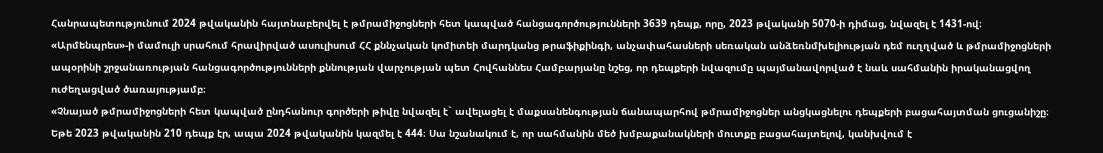Հանրապետությունում 2024 թվականին հայտնաբերվել է թմրամիջոցների հետ կապված հանցագործությունների 3639 դեպք, որը, 2023 թվականի 5070-ի դիմաց, նվազել է 1431-ով։
«Արմենպրես»-ի մամուլի սրահում հրավիրված ասուլիսում ՀՀ քննչական կոմիտեի մարդկանց թրաֆիքինգի, անչափահասների սեռական անձեռնմխելիության դեմ ուղղված և թմրամիջոցների ապօրինի շրջանառության հանցագործությունների քննության վարչության պետ Հովհաննես Համբարյանը նշեց, որ դեպքերի նվազումը պայմանավորված է նաև սահմանին իրականացվող ուժեղացված ծառայությամբ։
«Չնայած թմրամիջոցների հետ կապված ընդհանուր գործերի թիվը նվազել է` ավելացել է մաքսանենգության ճանապարհով թմրամիջոցներ անցկացնելու դեպքերի բացահայտման ցուցանիշը։ Եթե 2023 թվականին 210 դեպք էր, ապա 2024 թվականին կազմել է 444։ Սա նշանակում է, որ սահմանին մեծ խմբաքանակների մուտքը բացահայտելով, կանխվում է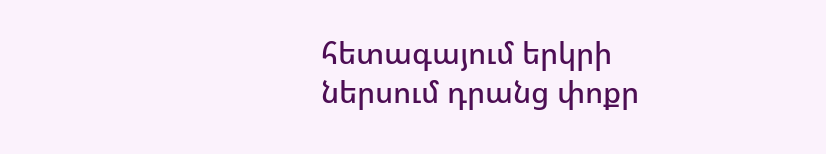հետագայում երկրի ներսում դրանց փոքր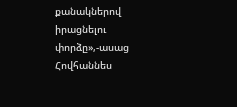քանակներով իրացնելու փորձը»,-ասաց Հովհաննես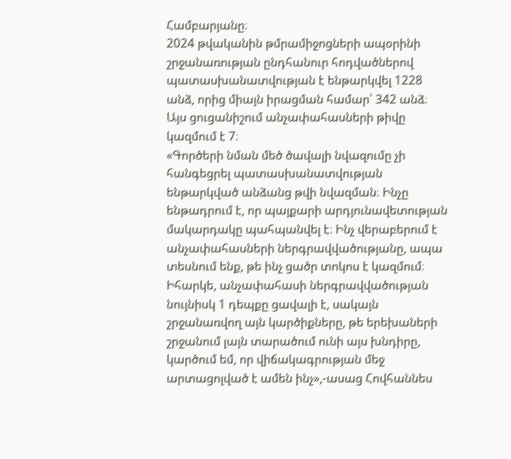Համբարյանը։
2024 թվականին թմրամիջոցների ապօրինի շրջանառության ընդհանուր հոդվածներով պատասխանատվության է ենթարկվել 1228 անձ, որից միայն իրացման համար՝ 342 անձ։ Այս ցուցանիշում անչափահասների թիվը կազմում է 7։
«Գործերի նման մեծ ծավալի նվազումը չի հանգեցրել պատասխանատվության ենթարկված անձանց թվի նվազման։ Ինչը ենթադրում է, որ պայքարի արդյունավետության մակարդակը պահպանվել է։ Ինչ վերաբերում է անչափահասների ներգրավվածությանը, ապա տեսնում ենք, թե ինչ ցածր տոկոս է կազմում։ Իհարկե, անչափահասի ներգրավվածության նույնիսկ 1 դեպքը ցավալի է, սակայն շրջանառվող այն կարծիքները, թե երեխաների շրջանում լայն տարածում ունի այս խնդիրը, կարծում եմ, որ վիճակագրության մեջ արտացոլված է ամեն ինչ»,-ասաց Հովհաննես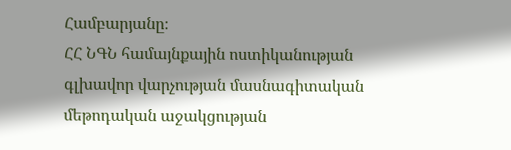Համբարյանը։
ՀՀ ՆԳՆ համայնքային ոստիկանության գլխավոր վարչության մասնագիտական մեթոդական աջակցության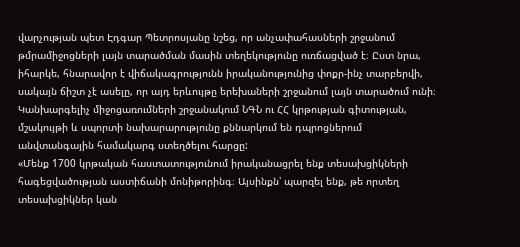վարչության պետ Էդգար Պետրոսյանը նշեց, որ անչափահասների շրջանում թմրամիջոցների լայն տարածման մասին տեղեկությունը ուռճացված է։ Ըստ նրա, իհարկե, հնարավոր է վիճակագրությունն իրականությունից փոքր-ինչ տարբերվի, սակայն ճիշտ չէ ասելը, որ այդ երևույթը երեխաների շրջանում լայն տարածում ունի։
Կանխարգելիչ միջոցառումների շրջանակում ՆԳՆ ու ՀՀ կրթության գիտության, մշակույթի և սպորտի նախարարությունը քննարկում են դպրոցներում անվտանգային համակարգ ստեղծելու հարցը:
«Մենք 1700 կրթական հաստատությունում իրականացրել ենք տեսախցիկների հագեցվածության աստիճանի մոնիթորինգ։ Այսինքն՝ պարզել ենք, թե որտեղ տեսախցիկներ կան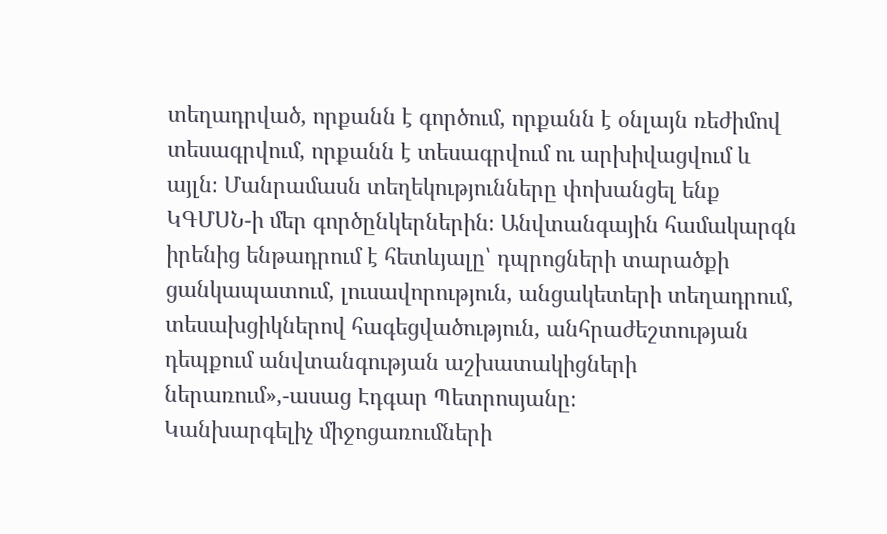տեղադրված, որքանն է գործում, որքանն է օնլայն ռեժիմով տեսագրվում, որքանն է տեսագրվում ու արխիվացվում և այլն։ Մանրամասն տեղեկությունները փոխանցել ենք ԿԳՄՍՆ-ի մեր գործընկերներին։ Անվտանգային համակարգն իրենից ենթադրում է հետևյալը՝ դպրոցների տարածքի ցանկապատում, լուսավորություն, անցակետերի տեղադրում, տեսախցիկներով հագեցվածություն, անհրաժեշտության դեպքում անվտանգության աշխատակիցների ներառում»,-ասաց Էդգար Պետրոսյանը։
Կանխարգելիչ միջոցառումների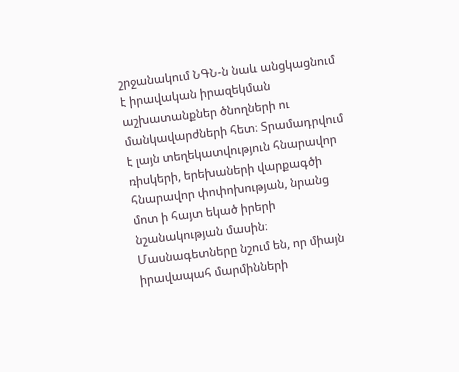շրջանակում ՆԳՆ-ն նաև անցկացնում է իրավական իրազեկման աշխատանքներ ծնողների ու մանկավարժների հետ։ Տրամադրվում է լայն տեղեկատվություն հնարավոր ռիսկերի, երեխաների վարքագծի հնարավոր փոփոխության, նրանց մոտ ի հայտ եկած իրերի նշանակության մասին։ Մասնագետները նշում են, որ միայն իրավապահ մարմինների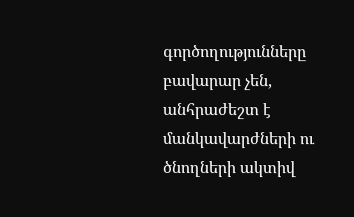գործողությունները բավարար չեն, անհրաժեշտ է մանկավարժների ու ծնողների ակտիվ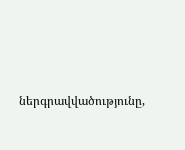ներգրավվածությունը,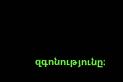զգոնությունը։